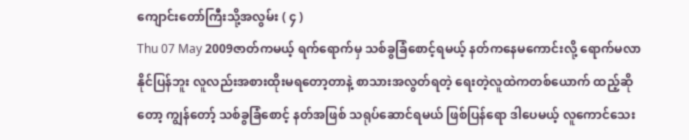ကျောင်းတော်ကြီးသို့အလွမ်း ( ၄ )
Thu 07 May 2009ဇာတ်ကမယ့် ရက်ရောက်မှ သစ်ခွခြံစောင့်ရမယ့် နတ်ကနေမကောင်းလို့ ရောက်မလာနိုင်ပြန်ဘူး လူလည်းအစားထိုးမရတော့တာနဲ့ စာသားအလွတ်ရတဲ့ ရေးတဲ့လူထဲကတစ်ယောက် ထည့်ဆိုတော့ ကျွန်တော့် သစ်ခွခြံစောင့် နတ်အဖြစ် သရုပ်ဆောင်ရမယ် ဖြစ်ပြန်ရော ဒါပေမယ့် လူကောင်သေး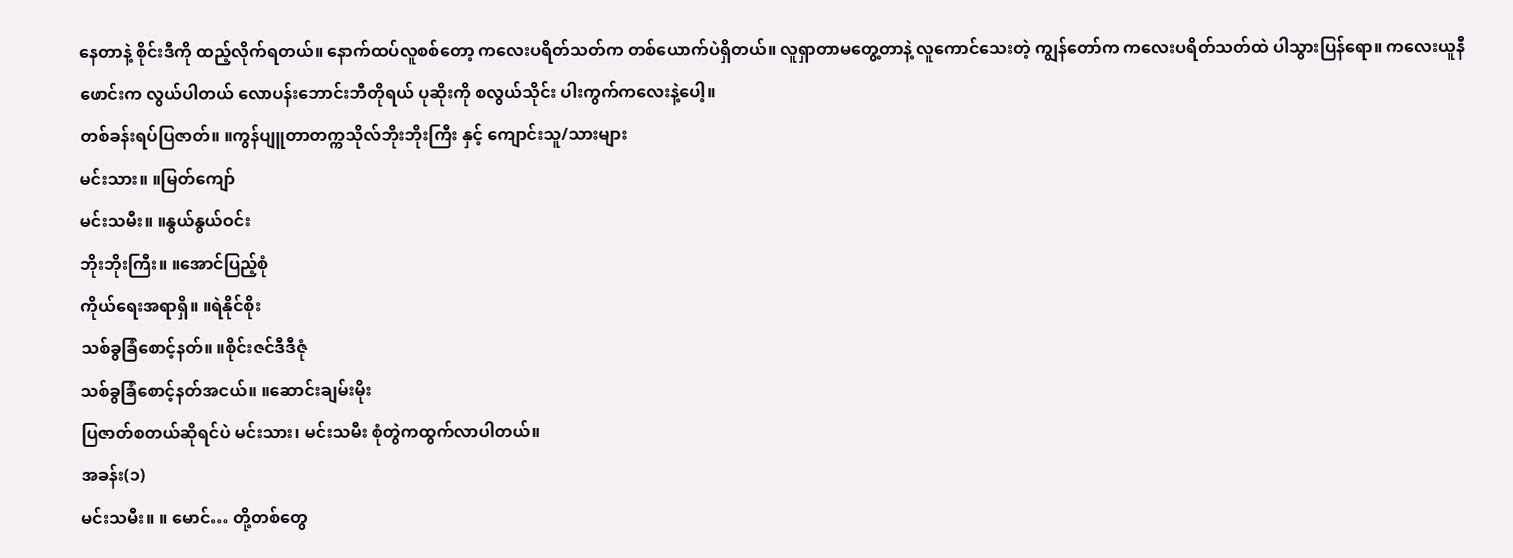နေတာနဲ့ စိုင်းဒီကို ထည့်လိုက်ရတယ်။ နောက်ထပ်လူစစ်တော့ ကလေးပရိတ်သတ်က တစ်ယောက်ပဲရှိတယ်။ လူရှာတာမတွေ့တာနဲ့ လူကောင်သေးတဲ့ ကျွန်တော်က ကလေးပရိတ်သတ်ထဲ ပါသွားပြန်ရော။ ကလေးယူနီဖောင်းက လွယ်ပါတယ် လောပန်းဘောင်းဘီတိုရယ် ပုဆိုးကို စလွယ်သိုင်း ပါးကွက်ကလေးနဲ့ပေါ့။
တစ်ခန်းရပ်ပြဇာတ်။ ။ကွန်ပျူတာတက္ကသိုလ်ဘိုးဘိုးကြီး နှင့် ကျောင်းသူ/သားများ
မင်းသား။ ။မြတ်ကျော်
မင်းသမီး။ ။နွယ်နွယ်ဝင်း
ဘိုးဘိုးကြီး။ ။အောင်ပြည့်စုံ
ကိုယ်ရေးအရာရှိ။ ။ရဲနိုင်စိုး
သစ်ခွခြံစောင့်နတ်။ ။စိုင်းဇင်ဒီဒီဇုံ
သစ်ခွခြံစောင့်နတ်အငယ်။ ။ဆောင်းချမ်းမိုး
ပြဇာတ်စတယ်ဆိုရင်ပဲ မင်းသား၊ မင်းသမီး စုံတွဲကထွက်လာပါတယ်။
အခန်း(၁)
မင်းသမီး။ ။ မောင်… တို့တစ်တွေ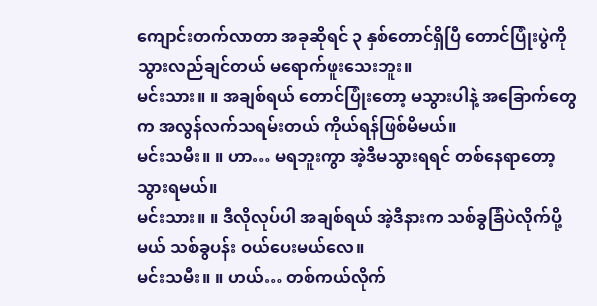ကျောင်းတက်လာတာ အခုဆိုရင် ၃ နှစ်တောင်ရှိပြီ တောင်ပြုံးပွဲကို သွားလည်ချင်တယ် မရောက်ဖူးသေးဘူး။
မင်းသား။ ။ အချစ်ရယ် တောင်ပြုံးတော့ မသွားပါနဲ့ အခြောက်တွေက အလွန်လက်သရမ်းတယ် ကိုယ်ရန်ဖြစ်မိမယ်။
မင်းသမီး။ ။ ဟာ… မရဘူးကွာ အဲ့ဒီမသွားရရင် တစ်နေရာတော့သွားရမယ်။
မင်းသား။ ။ ဒီလိုလုပ်ပါ အချစ်ရယ် အဲ့ဒီနားက သစ်ခွခြံပဲလိုက်ပို့မယ် သစ်ခွပန်း ဝယ်ပေးမယ်လေ။
မင်းသမီး။ ။ ဟယ်… တစ်ကယ်လိုက်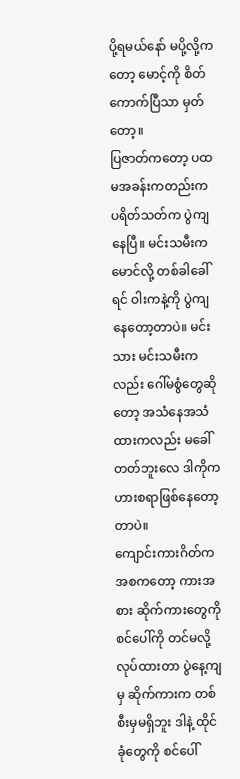ပို့ရမယ်နော် မပို့လို့ကတော့ မောင့်ကို စိတ်ကောက်ပြီသာ မှတ်တော့။
ပြဇာတ်ကတော့ ပထမအခန်းကတည်းက ပရိတ်သတ်က ပွဲကျနေပြီ။ မင်းသမီးက မောင်လို့ တစ်ခါခေါ်ရင် ဝါးကနဲ့ကို ပွဲကျနေတော့တာပဲ။ မင်းသား မင်းသမီးကလည်း ဂေါ်မစွံတွေဆိုတော့ အသံနေအသံထားကလည်း မခေါ်တတ်ဘူးလေ ဒါကိုက ဟားစရာဖြစ်နေတော့တာပဲ။
ကျောင်းကားဂိတ်က အစကတော့ ကားအစား ဆိုက်ကားတွေကို စင်ပေါ်ကို တင်မလို့လုပ်ထားတာ ပွဲနေ့ကျမှ ဆိုက်ကားက တစ်စီးမှမရှိဘူး ဒါနဲ့ ထိုင်ခုံတွေကို စင်ပေါ်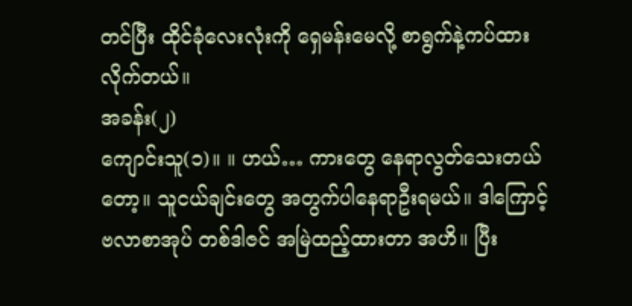တင်ပြီး ထိုင်ခုံလေးလုံးကို ရှေမန်းမေလို့ စာရွက်နဲ့ကပ်ထားလိုက်တယ်။
အခန်း(၂)
ကျောင်းသူ(၁)။ ။ ဟယ်… ကားတွေ နေရာလွတ်သေးတယ်တော့။ သူငယ်ချင်းတွေ အတွက်ပါနေရာဦးရမယ်။ ဒါကြောင့် ဗလာစာအုပ် တစ်ဒါဇင် အမြဲထည့်ထားတာ အဟိ။ ပြီး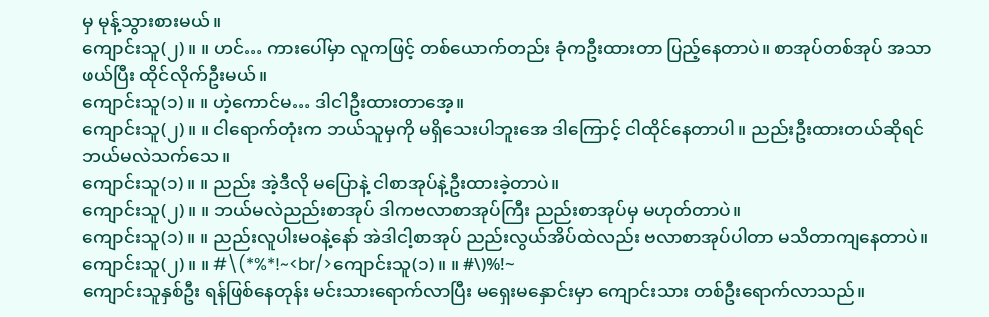မှ မုန့်သွားစားမယ်။
ကျောင်းသူ(၂)။ ။ ဟင်… ကားပေါ်မှာ လူကဖြင့် တစ်ယောက်တည်း ခုံကဦးထားတာ ပြည့်နေတာပဲ။ စာအုပ်တစ်အုပ် အသာဖယ်ပြီး ထိုင်လိုက်ဦးမယ်။
ကျောင်းသူ(၁)။ ။ ဟဲ့ကောင်မ… ဒါငါဦးထားတာအေ့။
ကျောင်းသူ(၂)။ ။ ငါရောက်တုံးက ဘယ်သူမှကို မရှိသေးပါဘူးအေ ဒါကြောင့် ငါထိုင်နေတာပါ။ ညည်းဦးထားတယ်ဆိုရင် ဘယ်မလဲသက်သေ။
ကျောင်းသူ(၁)။ ။ ညည်း အဲ့ဒီလို မပြောနဲ့ ငါစာအုပ်နဲ့ဦးထားခဲ့တာပဲ။
ကျောင်းသူ(၂)။ ။ ဘယ်မလဲညည်းစာအုပ် ဒါကဗလာစာအုပ်ကြီး ညည်းစာအုပ်မှ မဟုတ်တာပဲ။
ကျောင်းသူ(၁)။ ။ ညည်းလူပါးမဝနဲ့နော် အဲဒါငါ့စာအုပ် ညည်းလွယ်အိပ်ထဲလည်း ဗလာစာအုပ်ပါတာ မသိတာကျနေတာပဲ။
ကျောင်းသူ(၂)။ ။ #\(*%*!~<br/>ကျောင်းသူ(၁)။ ။ #\)%!~
ကျောင်းသူနှစ်ဦး ရန်ဖြစ်နေတုန်း မင်းသားရောက်လာပြီး မရှေးမနှောင်းမှာ ကျောင်းသား တစ်ဦးရောက်လာသည်။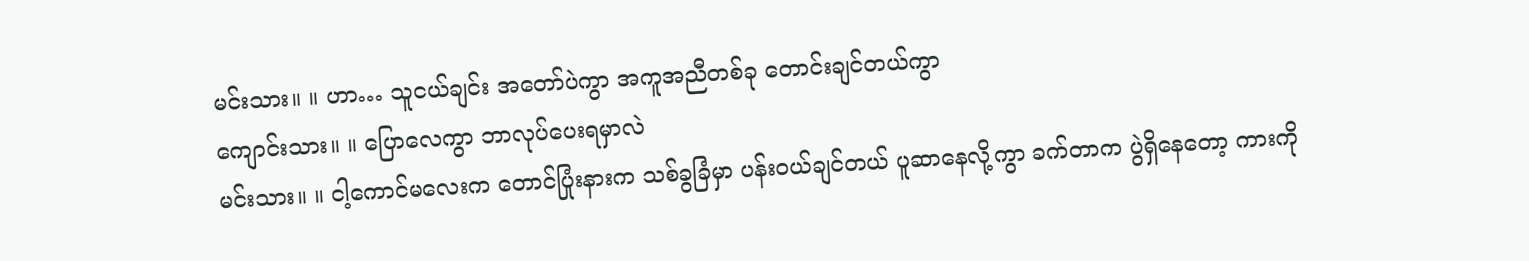မင်းသား။ ။ ဟာ… သူငယ်ချင်း အတော်ပဲကွာ အကူအညီတစ်ခု တောင်းချင်တယ်ကွာ
ကျောင်းသား။ ။ ပြောလေကွာ ဘာလုပ်ပေးရမှာလဲ
မင်းသား။ ။ ငါ့ကောင်မလေးက တောင်ပြုံးနားက သစ်ခွခြံမှာ ပန်းဝယ်ချင်တယ် ပူဆာနေလို့ကွာ ခက်တာက ပွဲရှိနေတော့ ကားကို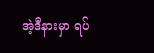အဲ့ဒီနားမှာ ရပ်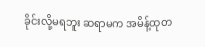ခိုင်းလို့မရဘူး ဆရာမက အမိန့်ထုတ